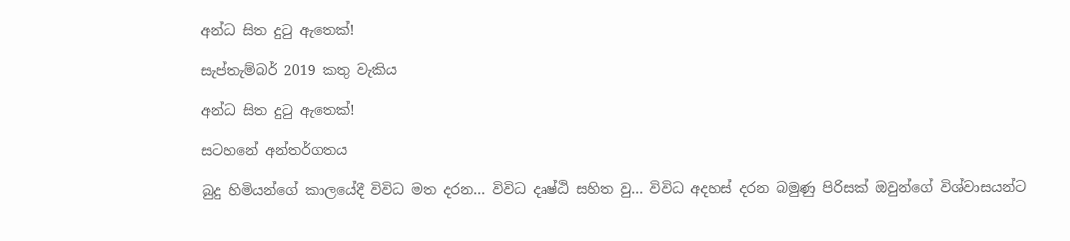අන්ධ සිත දුටු ඇතෙක්!

සැප්තැම්බර් 2019 කතු වැකිය

අන්ධ සිත දුටු ඇතෙක්!

සටහනේ අන්තර්ගතය

බුදු හිමියන්ගේ කාලයේදී විවිධ මත දරන... විවිධ දෘෂ්ඨි සහිත වු... විවිධ අදහස් දරන බමුණු පිරිසක් ඔවුන්ගේ විශ්වාසයන්ට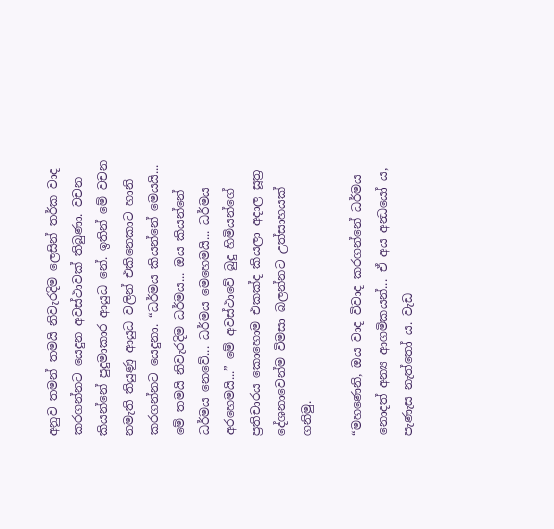අනුව තමන් තමයි නිවැරදිම ලෙසින් තර්ක වාද කරගන්නට යෙදුන අවස්ථාවක් තිබුණා. වචන කියන්නේ පුදුමාකාර ආයුධ නේ. ඉතින් මේ වචන නමැති තියුණු ආයුධ වලින් එකිනෙකාට හානි කරගන්නට යෙදුනා. “ධර්මය කියන්නේ මෙයයි... මේ තමයි නිවැරදිම ධර්මය... ඔය කියන්නේ ධර්මය නෙවේ... ධර්මය මෙහෙමයි... ධර්මය අරහෙමයි...” මේ අවස්ථාවේ බුදු හිමියන්ගේ ප්‍රතිචාරය කොහොම එකක්ද කියලා අදාල සූත්‍ර දේශනාවෙන්ම විමසා බලන්නට උත්සාහයක් ගනිමු.

“මහණෙනි, ඔය වාද විවාද කරගන්නේ ධර්මය නොදත් අන්‍ය ආගමිකයන්... ඒ අය අන්‍ධයෝ ය, පැණැස නැත්තෝ ය. වැඩ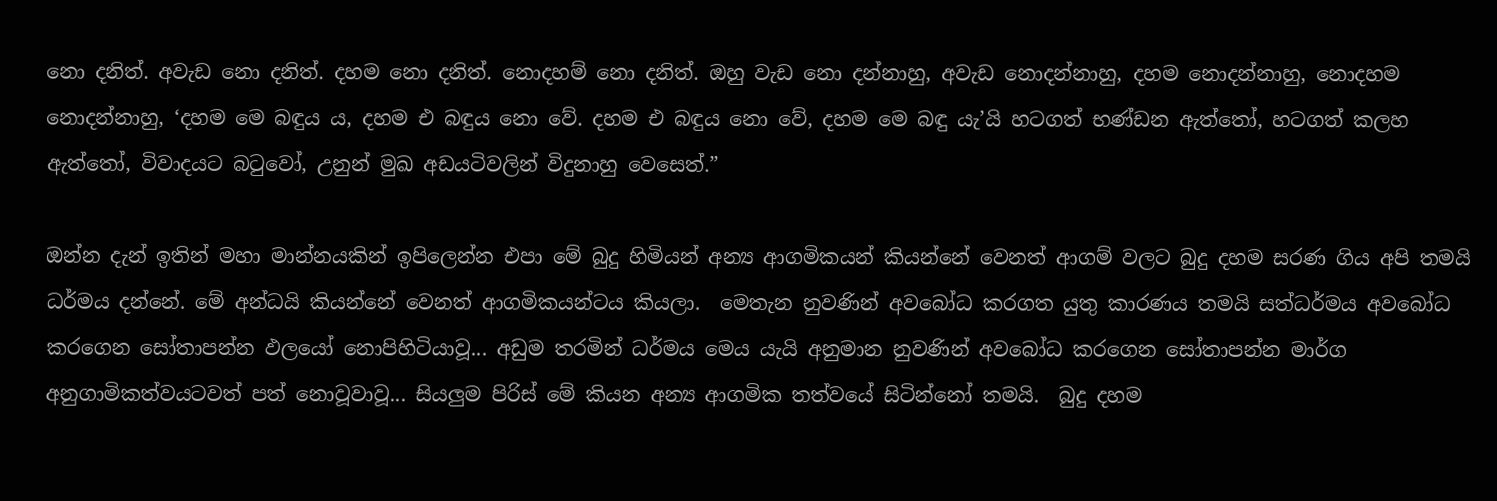නො දනිත්. අවැඩ නො දනිත්. දහම නො දනිත්. නොදහම් නො දනිත්. ඔහු වැඩ නො දන්නාහු, අවැඩ නොදන්නාහු, දහම නොදන්නාහු, නොදහම නොදන්නාහු, ‘දහම මෙ බඳුය ය, දහම එ බඳුය නො වේ. දහම එ බඳුය නො වේ, දහම මෙ බඳු යැ’යි හටගත් භණ්ඩන ඇත්තෝ, හටගත් කලහ ඇත්තෝ, විවාදයට බටුවෝ, උනුන් මුඛ අඩයටිවලින් විදුනාහු වෙසෙත්.”

ඔන්න දැන් ඉතින් මහා මාන්නයකින් ඉපිලෙන්න එපා මේ බුදු හිමියන් අන්‍ය ආගමිකයන් කියන්නේ වෙනත් ආගම් වලට බුදු දහම සරණ ගිය අපි තමයි ධර්මය දන්නේ. මේ අන්ධයි කියන්නේ වෙනත් ආගමිකයන්ටය කියලා.  මෙතැන නුවණින් අවබෝධ කරගත යුතු කාරණය තමයි සත්ධර්මය අවබෝධ කරගෙන සෝතාපන්න ඵලයෝ නොපිහිටියාවූ... අඩුම තරමින් ධර්මය මෙය යැයි අනුමාන නුවණින් අවබෝධ කරගෙන සෝතාපන්න මාර්ග අනුගාමිකත්වයටවත් පත් නොවූවාවූ... සියලුම පිරිස් මේ කියන අන්‍ය ආගමික තත්වයේ සිටින්නෝ තමයි.  බුදු දහම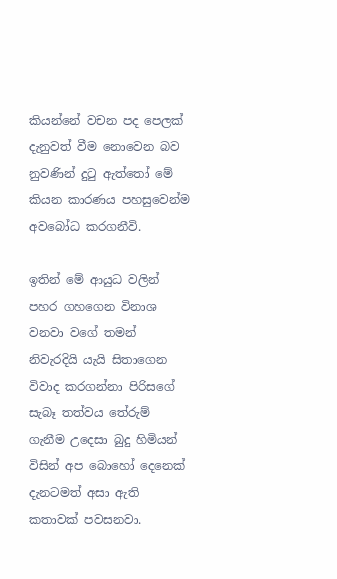කියන්නේ වචන පද පෙලක් දැනුවත් වීම නොවෙන බව නුවණින් දුටු ඇත්තෝ මේ කියන කාරණය පහසුවෙන්ම අවබෝධ කරගනීවි.

ඉතින් මේ ආයුධ වලින් පහර ගහගෙන විනාශ වනවා වගේ තමන් නිවැරදියි යැයි සිතාගෙන විවාද කරගන්නා පිරිසගේ සැබෑ තත්වය තේරුම් ගැනීම උදෙසා බුදු හිමියන් විසින් අප බොහෝ දෙනෙක් දැනටමත් අසා ඇති කතාවක් පවසනවා.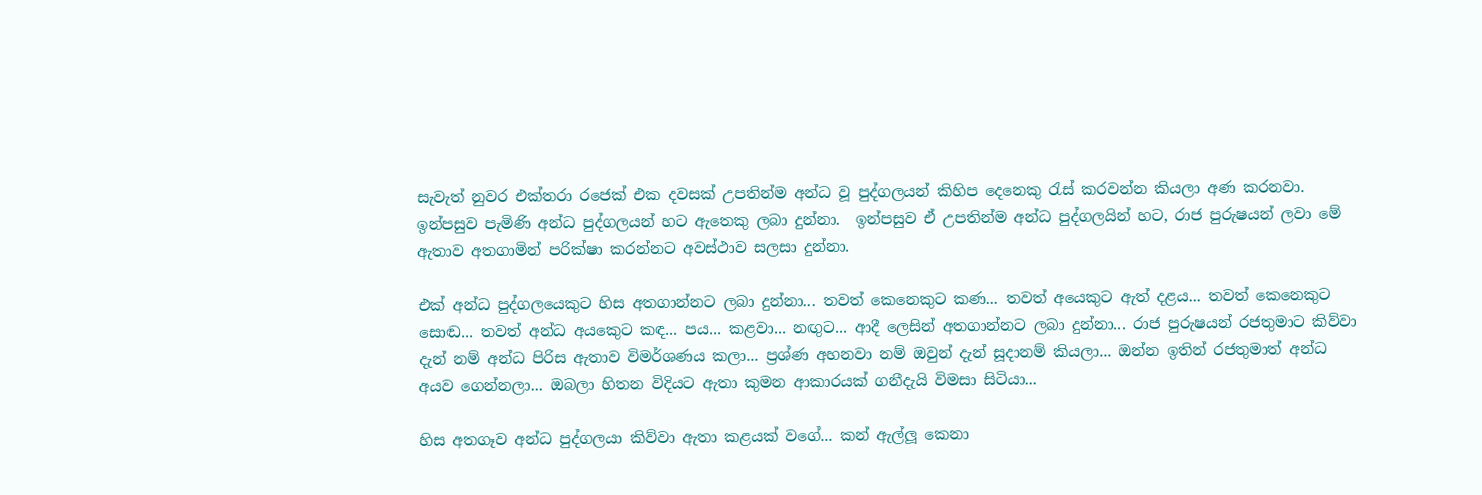සැවැත් නුවර එක්තරා රජෙක් එක දවසක් උපතින්ම අන්ධ වූ පුද්ගලයන් කිහිප දෙනෙකු රැස් කරවන්න කියලා අණ කරනවා. ඉන්පසුව පැමිණි අන්ධ පුද්ගලයන් හට ඇතෙකු ලබා දුන්නා.  ඉන්පසුව ඒ උපතින්ම අන්ධ පුද්ගලයින් හට, රාජ පුරුෂයන් ලවා මේ ඇතාව අතගාමින් පරික්ෂා කරන්නට අවස්ථාව සලසා දුන්නා.

එක් අන්ධ පුද්ගලයෙකුට හිස අතගාන්නට ලබා දුන්නා... තවත් කෙනෙකුට කණ... තවත් අයෙකුට ඇත් දළය... තවත් කෙනෙකුට සොඬ... තවත් අන්ධ අයකෙුට කඳ... පය... කළවා... නඟුට... ආදී ලෙසින් අතගාන්නට ලබා දුන්නා... රාජ පුරුෂයන් රජතුමාට කිව්වා දැන් නම් අන්ධ පිරිස ඇතාව විමර්ශණය කලා... ප්‍රශ්ණ අහනවා නම් ඔවුන් දැන් සූදානම් කියලා... ඔන්න ඉතින් රජතුමාත් අන්ධ අයව ගෙන්නලා... ඔබලා හිතන විදියට ඇතා කුමන ආකාරයක් ගනීදැයි විමසා සිටියා...

හිස අතගෑව අන්ධ පුද්ගලයා කිව්වා ඇතා කළයක් වගේ... කන් ඇල්ලූ කෙනා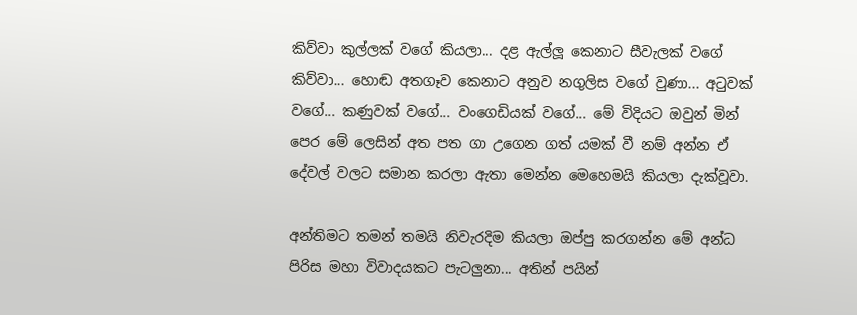කිව්වා කුල්ලක් වගේ කියලා... දළ ඇල්ලූ කෙනාට සීවැලක් වගේ කිව්වා... හොඬ අතගෑව කෙනාට අනුව නගුලිස වගේ වුණා... අටුවක් වගේ... කණුවක් වගේ... වංගෙඩියක් වගේ... මේ විදියට ඔවුන් මින් පෙර මේ ලෙසින් අත පත ගා උගෙන ගත් යමක් වී නම් අන්න ඒ දේවල් වලට සමාන කරලා ඇතා මෙන්න මෙහෙමයි කියලා දැක්වූවා.

අන්තිමට තමන් තමයි නිවැරදිම කියලා ඔප්පු කරගන්න මේ අන්ධ පිරිස මහා විවාදයකට පැටලුනා... අතින් පයින්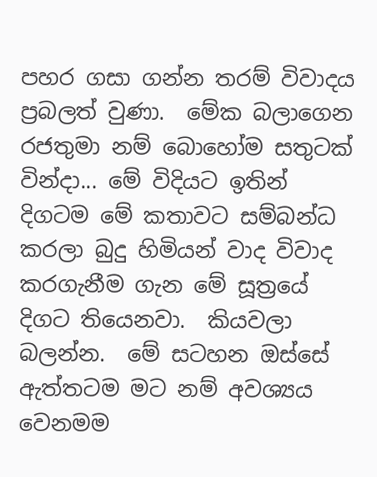පහර ගසා ගන්න තරම් විවාදය ප්‍රබලත් වුණා.  මේක බලාගෙන රජතුමා නම් බොහෝම සතුටක් වින්දා... මේ විදියට ඉතින් දිගටම මේ කතාවට සම්බන්ධ කරලා බුදු හිමියන් වාද විවාද කරගැනීම ගැන මේ සූත්‍රයේ දිගට තියෙනවා.  කියවලා බලන්න.  මේ සටහන ඔස්සේ ඇත්තටම මට නම් අවශ්‍යය වෙනමම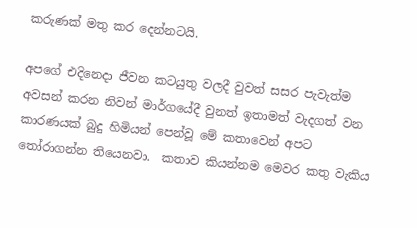කරුණක් මතු කර දෙන්නටයි.

අපගේ එදිනෙදා ජීවන කටයුතු වලදී වුවත් සසර පැවැත්ම අවසන් කරන නිවන් මාර්ගයේදී වුනත් ඉතාමත් වැදගත් වන කාරණයක් බුදු හිමියන් පෙන්වූ මේ කතාවෙන් අපට තෝරාගන්න තියෙනවා.  කතාව කියන්නම මෙවර කතු වැකිය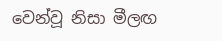වෙන්වූ නිසා මීලඟ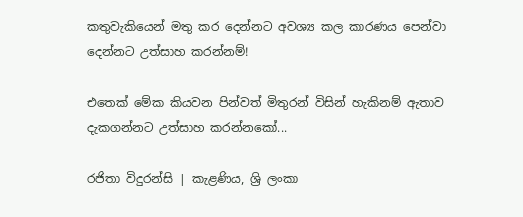කතුවැකියෙන් මතු කර දෙන්නට අවශ්‍ය කල කාරණය පෙන්වා දෙන්නට උත්සාහ කරන්නම්!

එතෙක් මේක කියවන පින්වත් මිතුරන් විසින් හැකිනම් ඇතාව දැකගන්නට උත්සාහ කරන්නකෝ...

රජිතා විදුරන්සි | කැළණිය, ශ්‍රි ලංකා